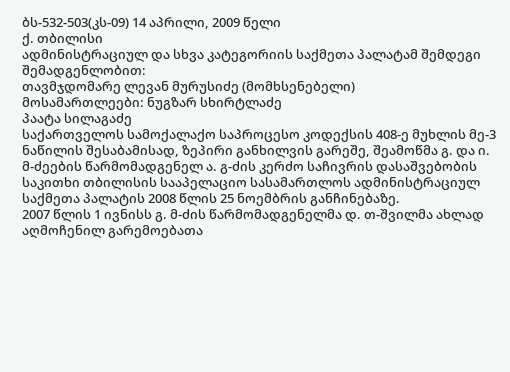ბს-532-503(კს-09) 14 აპრილი, 2009 წელი
ქ. თბილისი
ადმინისტრაციულ და სხვა კატეგორიის საქმეთა პალატამ შემდეგი
შემადგენლობით:
თავმჯდომარე ლევან მურუსიძე (მომხსენებელი)
მოსამართლეები: ნუგზარ სხირტლაძე
პაატა სილაგაძე
საქართველოს სამოქალაქო საპროცესო კოდექსის 408-ე მუხლის მე-3 ნაწილის შესაბამისად, ზეპირი განხილვის გარეშე, შეამოწმა გ. და ი. მ-ძეების წარმომადგენელ ა. გ-ძის კერძო საჩივრის დასაშვებობის საკითხი თბილისის სააპელაციო სასამართლოს ადმინისტრაციულ საქმეთა პალატის 2008 წლის 25 ნოემბრის განჩინებაზე.
2007 წლის 1 ივნისს გ. მ-ძის წარმომადგენელმა დ. თ-შვილმა ახლად აღმოჩენილ გარემოებათა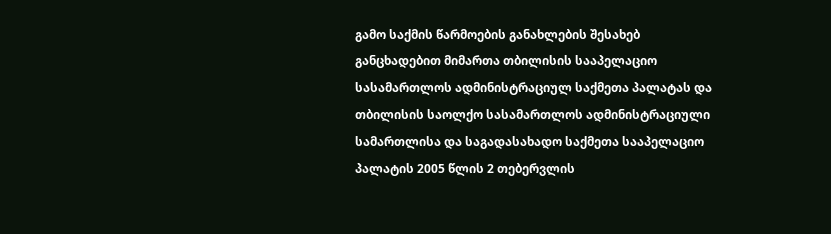გამო საქმის წარმოების განახლების შესახებ განცხადებით მიმართა თბილისის სააპელაციო სასამართლოს ადმინისტრაციულ საქმეთა პალატას და თბილისის საოლქო სასამართლოს ადმინისტრაციული სამართლისა და საგადასახადო საქმეთა სააპელაციო პალატის 2005 წლის 2 თებერვლის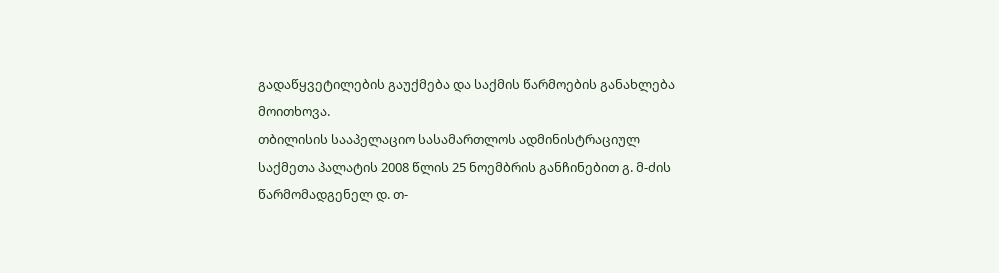გადაწყვეტილების გაუქმება და საქმის წარმოების განახლება მოითხოვა.
თბილისის სააპელაციო სასამართლოს ადმინისტრაციულ საქმეთა პალატის 2008 წლის 25 ნოემბრის განჩინებით გ. მ-ძის წარმომადგენელ დ. თ-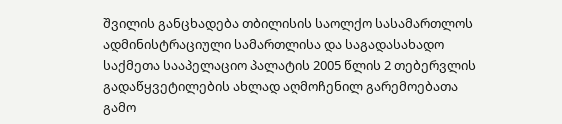შვილის განცხადება თბილისის საოლქო სასამართლოს ადმინისტრაციული სამართლისა და საგადასახადო საქმეთა სააპელაციო პალატის 2005 წლის 2 თებერვლის გადაწყვეტილების ახლად აღმოჩენილ გარემოებათა გამო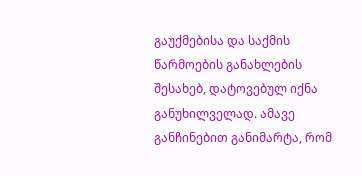გაუქმებისა და საქმის წარმოების განახლების შესახებ, დატოვებულ იქნა განუხილველად. ამავე განჩინებით განიმარტა, რომ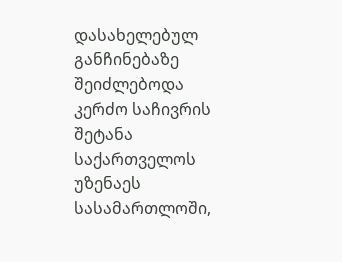დასახელებულ განჩინებაზე შეიძლებოდა კერძო საჩივრის შეტანა საქართველოს უზენაეს სასამართლოში,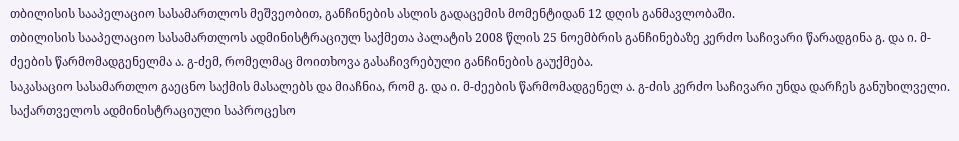თბილისის სააპელაციო სასამართლოს მეშვეობით, განჩინების ასლის გადაცემის მომენტიდან 12 დღის განმავლობაში.
თბილისის სააპელაციო სასამართლოს ადმინისტრაციულ საქმეთა პალატის 2008 წლის 25 ნოემბრის განჩინებაზე კერძო საჩივარი წარადგინა გ. და ი. მ-ძეების წარმომადგენელმა ა. გ-ძემ, რომელმაც მოითხოვა გასაჩივრებული განჩინების გაუქმება.
საკასაციო სასამართლო გაეცნო საქმის მასალებს და მიაჩნია, რომ გ. და ი. მ-ძეების წარმომადგენელ ა. გ-ძის კერძო საჩივარი უნდა დარჩეს განუხილველი.
საქართველოს ადმინისტრაციული საპროცესო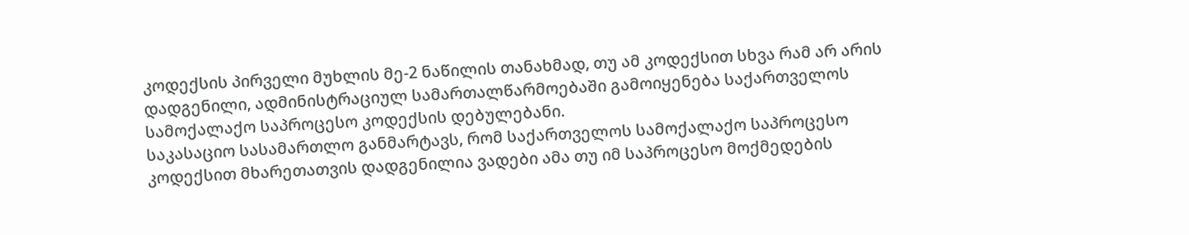კოდექსის პირველი მუხლის მე-2 ნაწილის თანახმად, თუ ამ კოდექსით სხვა რამ არ არის დადგენილი, ადმინისტრაციულ სამართალწარმოებაში გამოიყენება საქართველოს სამოქალაქო საპროცესო კოდექსის დებულებანი.
საკასაციო სასამართლო განმარტავს, რომ საქართველოს სამოქალაქო საპროცესო კოდექსით მხარეთათვის დადგენილია ვადები ამა თუ იმ საპროცესო მოქმედების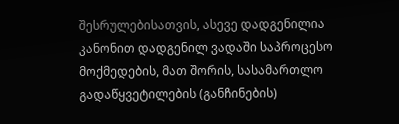შესრულებისათვის, ასევე დადგენილია კანონით დადგენილ ვადაში საპროცესო მოქმედების, მათ შორის, სასამართლო გადაწყვეტილების (განჩინების)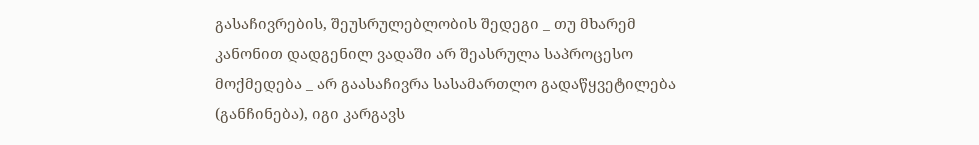გასაჩივრების, შეუსრულებლობის შედეგი _ თუ მხარემ კანონით დადგენილ ვადაში არ შეასრულა საპროცესო მოქმედება _ არ გაასაჩივრა სასამართლო გადაწყვეტილება (განჩინება), იგი კარგავს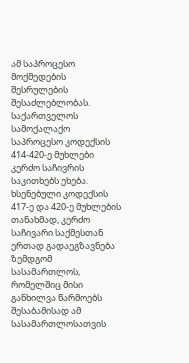ამ საპროცესო მოქმედების შესრულების შესაძლებლობას.
საქართველოს სამოქალაქო საპროცესო კოდექსის 414-420-ე მუხლები კერძო საჩივრის საკითხებს ეხება. ხსენებული კოდექსის 417-ე და 420-ე მუხლების თანახმად, კერძო საჩივარი საქმესთან ერთად გადაეგზავნება ზემდგომ სასამართლოს, რომელშიც მისი განხილვა წარმოებს შესაბამისად ამ სასამართლოსათვის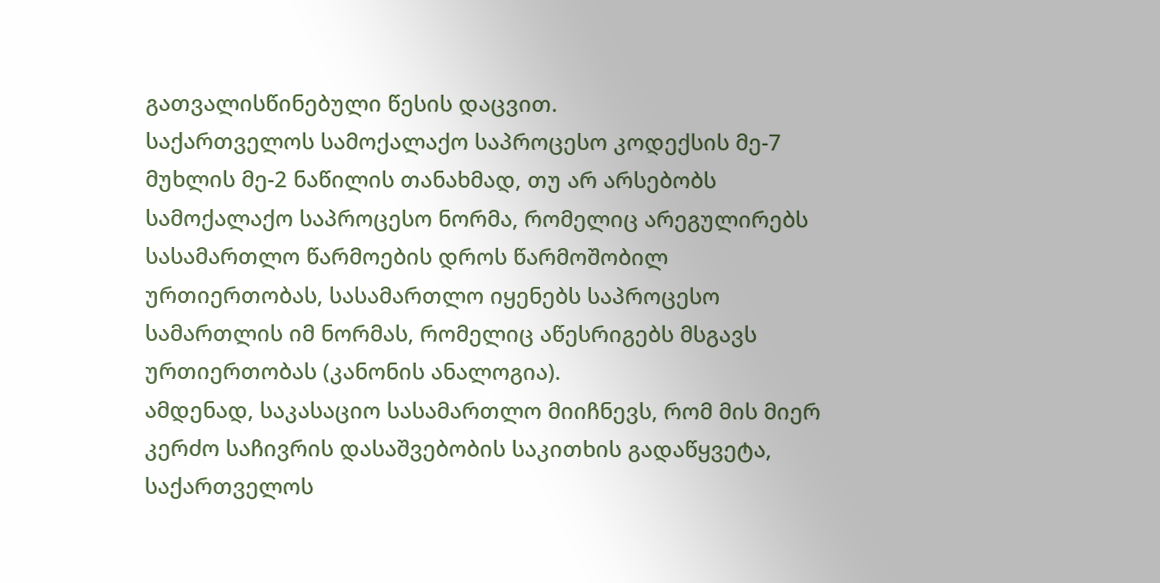გათვალისწინებული წესის დაცვით.
საქართველოს სამოქალაქო საპროცესო კოდექსის მე-7 მუხლის მე-2 ნაწილის თანახმად, თუ არ არსებობს სამოქალაქო საპროცესო ნორმა, რომელიც არეგულირებს სასამართლო წარმოების დროს წარმოშობილ ურთიერთობას, სასამართლო იყენებს საპროცესო სამართლის იმ ნორმას, რომელიც აწესრიგებს მსგავს ურთიერთობას (კანონის ანალოგია).
ამდენად, საკასაციო სასამართლო მიიჩნევს, რომ მის მიერ კერძო საჩივრის დასაშვებობის საკითხის გადაწყვეტა, საქართველოს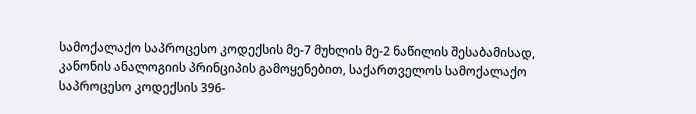სამოქალაქო საპროცესო კოდექსის მე-7 მუხლის მე-2 ნაწილის შესაბამისად, კანონის ანალოგიის პრინციპის გამოყენებით, საქართველოს სამოქალაქო საპროცესო კოდექსის 396-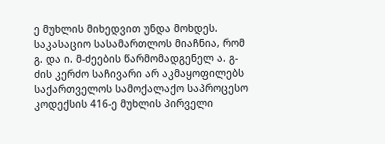ე მუხლის მიხედვით უნდა მოხდეს.
საკასაციო სასამართლოს მიაჩნია, რომ გ. და ი. მ-ძეების წარმომადგენელ ა. გ-ძის კერძო საჩივარი არ აკმაყოფილებს საქართველოს სამოქალაქო საპროცესო კოდექსის 416-ე მუხლის პირველი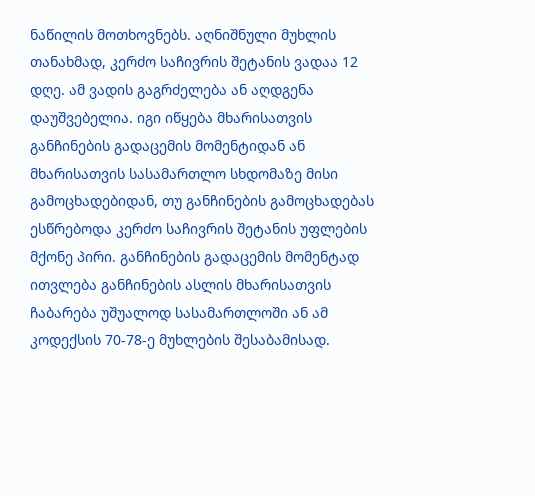ნაწილის მოთხოვნებს. აღნიშნული მუხლის თანახმად, კერძო საჩივრის შეტანის ვადაა 12 დღე. ამ ვადის გაგრძელება ან აღდგენა დაუშვებელია. იგი იწყება მხარისათვის განჩინების გადაცემის მომენტიდან ან მხარისათვის სასამართლო სხდომაზე მისი გამოცხადებიდან, თუ განჩინების გამოცხადებას ესწრებოდა კერძო საჩივრის შეტანის უფლების მქონე პირი. განჩინების გადაცემის მომენტად ითვლება განჩინების ასლის მხარისათვის ჩაბარება უშუალოდ სასამართლოში ან ამ კოდექსის 70-78-ე მუხლების შესაბამისად.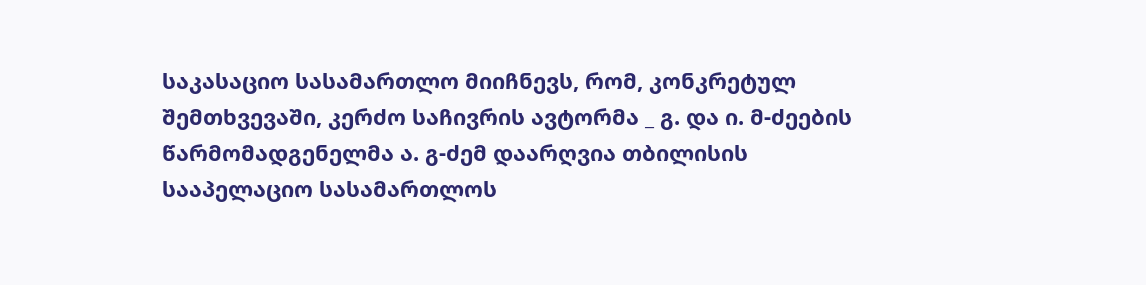საკასაციო სასამართლო მიიჩნევს, რომ, კონკრეტულ შემთხვევაში, კერძო საჩივრის ავტორმა _ გ. და ი. მ-ძეების წარმომადგენელმა ა. გ-ძემ დაარღვია თბილისის სააპელაციო სასამართლოს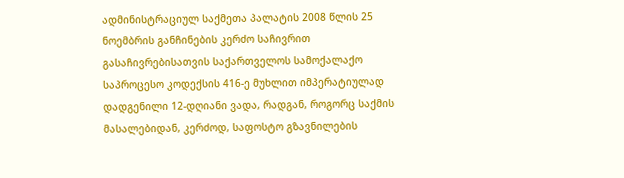ადმინისტრაციულ საქმეთა პალატის 2008 წლის 25 ნოემბრის განჩინების კერძო საჩივრით გასაჩივრებისათვის საქართველოს სამოქალაქო საპროცესო კოდექსის 416-ე მუხლით იმპერატიულად დადგენილი 12-დღიანი ვადა, რადგან, როგორც საქმის მასალებიდან, კერძოდ, საფოსტო გზავნილების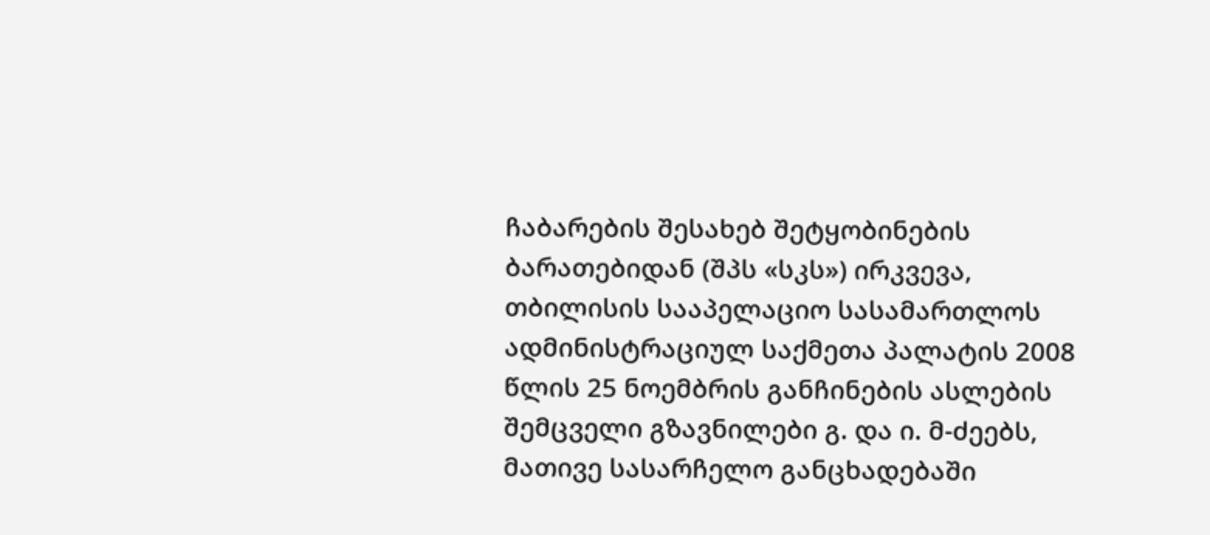ჩაბარების შესახებ შეტყობინების ბარათებიდან (შპს «სკს») ირკვევა, თბილისის სააპელაციო სასამართლოს ადმინისტრაციულ საქმეთა პალატის 2008 წლის 25 ნოემბრის განჩინების ასლების შემცველი გზავნილები გ. და ი. მ-ძეებს, მათივე სასარჩელო განცხადებაში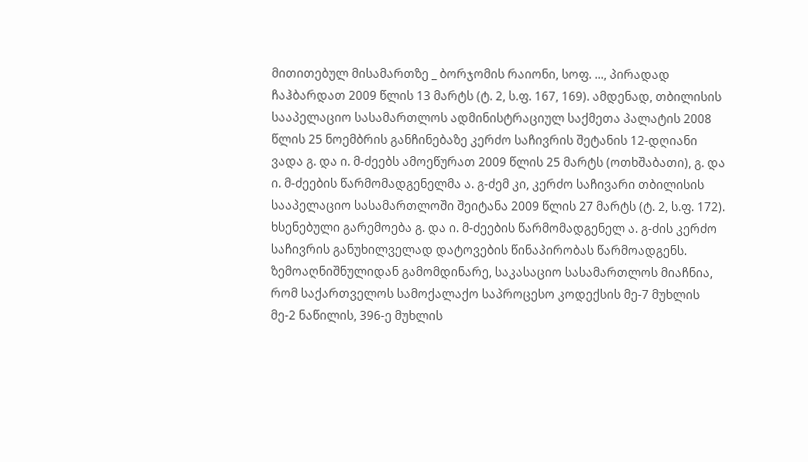მითითებულ მისამართზე _ ბორჯომის რაიონი, სოფ. ..., პირადად ჩაჰბარდათ 2009 წლის 13 მარტს (ტ. 2, ს.ფ. 167, 169). ამდენად, თბილისის სააპელაციო სასამართლოს ადმინისტრაციულ საქმეთა პალატის 2008 წლის 25 ნოემბრის განჩინებაზე კერძო საჩივრის შეტანის 12-დღიანი ვადა გ. და ი. მ-ძეებს ამოეწურათ 2009 წლის 25 მარტს (ოთხშაბათი), გ. და ი. მ-ძეების წარმომადგენელმა ა. გ-ძემ კი, კერძო საჩივარი თბილისის სააპელაციო სასამართლოში შეიტანა 2009 წლის 27 მარტს (ტ. 2, ს.ფ. 172). ხსენებული გარემოება გ. და ი. მ-ძეების წარმომადგენელ ა. გ-ძის კერძო საჩივრის განუხილველად დატოვების წინაპირობას წარმოადგენს.
ზემოაღნიშნულიდან გამომდინარე, საკასაციო სასამართლოს მიაჩნია, რომ საქართველოს სამოქალაქო საპროცესო კოდექსის მე-7 მუხლის მე-2 ნაწილის, 396-ე მუხლის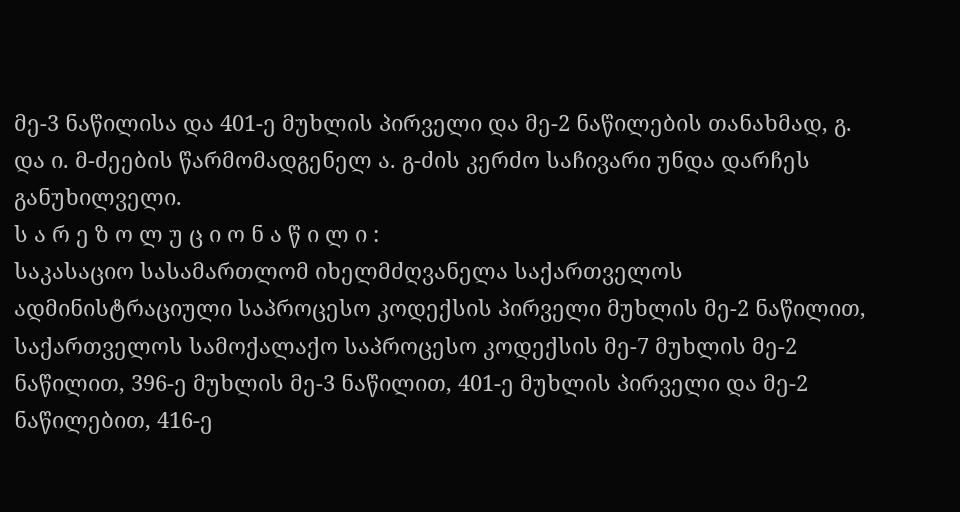მე-3 ნაწილისა და 401-ე მუხლის პირველი და მე-2 ნაწილების თანახმად, გ. და ი. მ-ძეების წარმომადგენელ ა. გ-ძის კერძო საჩივარი უნდა დარჩეს განუხილველი.
ს ა რ ე ზ ო ლ უ ც ი ო ნ ა წ ი ლ ი :
საკასაციო სასამართლომ იხელმძღვანელა საქართველოს ადმინისტრაციული საპროცესო კოდექსის პირველი მუხლის მე-2 ნაწილით, საქართველოს სამოქალაქო საპროცესო კოდექსის მე-7 მუხლის მე-2 ნაწილით, 396-ე მუხლის მე-3 ნაწილით, 401-ე მუხლის პირველი და მე-2 ნაწილებით, 416-ე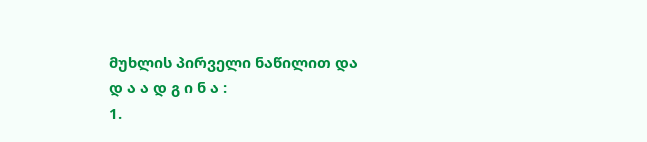მუხლის პირველი ნაწილით და
დ ა ა დ გ ი ნ ა :
1.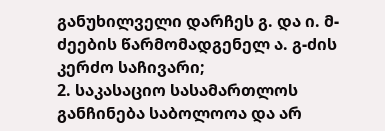განუხილველი დარჩეს გ. და ი. მ-ძეების წარმომადგენელ ა. გ-ძის კერძო საჩივარი;
2. საკასაციო სასამართლოს განჩინება საბოლოოა და არ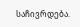საჩივრდება.